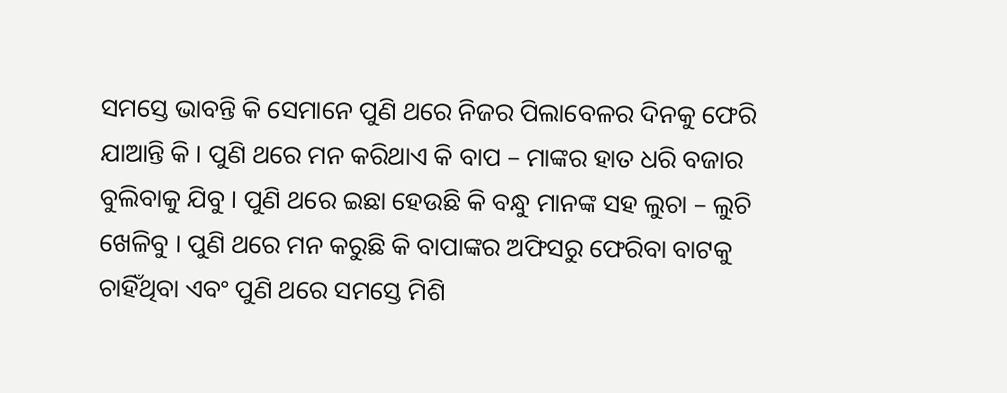ସମସ୍ତେ ଭାବନ୍ତି କି ସେମାନେ ପୁଣି ଥରେ ନିଜର ପିଲାବେଳର ଦିନକୁ ଫେରି ଯାଆନ୍ତି କି । ପୁଣି ଥରେ ମନ କରିଥାଏ କି ବାପ – ମାଙ୍କର ହାତ ଧରି ବଜାର ବୁଲିବାକୁ ଯିବୁ । ପୁଣି ଥରେ ଇଛା ହେଉଛି କି ବନ୍ଧୁ ମାନଙ୍କ ସହ ଲୁଚା – ଲୁଚି ଖେଳିବୁ । ପୁଣି ଥରେ ମନ କରୁଛି କି ବାପାଙ୍କର ଅଫିସରୁ ଫେରିବା ବାଟକୁ ଚାହିଁଥିବା ଏବଂ ପୁଣି ଥରେ ସମସ୍ତେ ମିଶି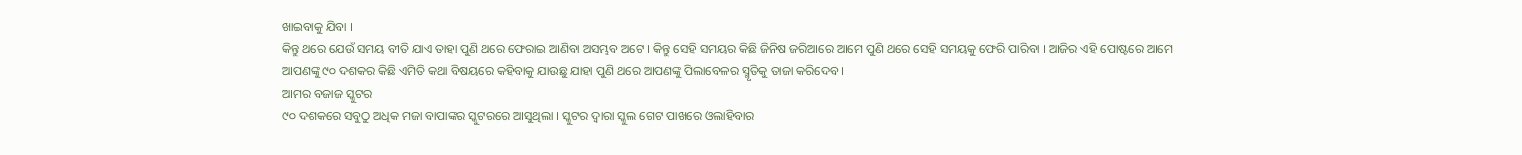ଖାଇବାକୁ ଯିବା ।
କିନ୍ତୁ ଥରେ ଯେଉଁ ସମୟ ବୀତି ଯାଏ ତାହା ପୁଣି ଥରେ ଫେରାଇ ଆଣିବା ଅସମ୍ଭବ ଅଟେ । କିନ୍ତୁ ସେହି ସମୟର କିଛି ଜିନିଷ ଜରିଆରେ ଆମେ ପୁଣି ଥରେ ସେହି ସମୟକୁ ଫେରି ପାରିବା । ଆଜିର ଏହି ପୋଷ୍ଟରେ ଆମେ ଆପଣଙ୍କୁ ୯୦ ଦଶକର କିଛି ଏମିତି କଥା ବିଷୟରେ କହିବାକୁ ଯାଉଛୁ ଯାହା ପୁଣି ଥରେ ଆପଣଙ୍କୁ ପିଲାବେଳର ସ୍ମୃତିକୁ ତାଜା କରିଦେବ ।
ଆମର ବଜାଜ ସ୍କୁଟର
୯୦ ଦଶକରେ ସବୁଠୁ ଅଧିକ ମଜା ବାପାଙ୍କର ସ୍କୁଟରରେ ଆସୁଥିଲା । ସ୍କୁଟର ଦ୍ଵାରା ସ୍କୁଲ ଗେଟ ପାଖରେ ଓଲାହିବାର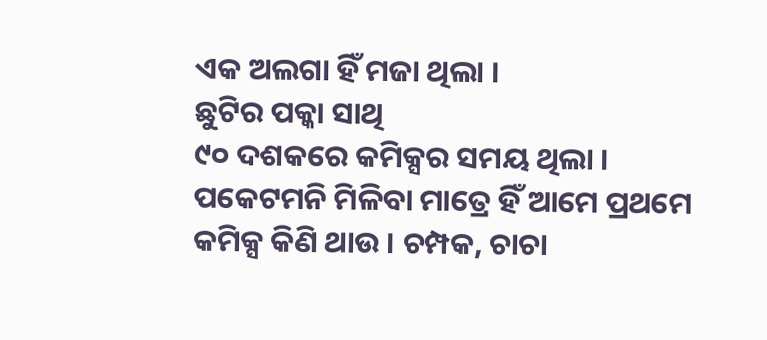ଏକ ଅଲଗା ହିଁ ମଜା ଥିଲା ।
ଛୁଟିର ପକ୍କା ସାଥି
୯୦ ଦଶକରେ କମିକ୍ସର ସମୟ ଥିଲା । ପକେଟମନି ମିଳିବା ମାତ୍ରେ ହିଁ ଆମେ ପ୍ରଥମେ କମିକ୍ସ କିଣି ଥାଉ । ଚମ୍ପକ, ଚାଚା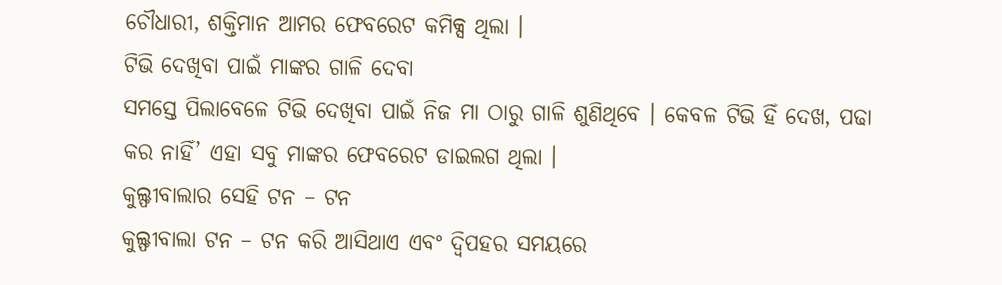ଚୌଧାରୀ, ଶକ୍ତିମାନ ଆମର ଫେବରେଟ କମିକ୍ସ ଥିଲା ।
ଟିଭି ଦେଖିବା ପାଇଁ ମାଙ୍କର ଗାଳି ଦେବା
ସମସ୍ତେ ପିଲାବେଳେ ଟିଭି ଦେଖିବା ପାଇଁ ନିଜ ମା ଠାରୁ ଗାଳି ଶୁଣିଥିବେ । କେବଳ ଟିଭି ହିଁ ଦେଖ, ପଢା କର ନାହିଁ’ ଏହା ସବୁ ମାଙ୍କର ଫେବରେଟ ଡାଇଲଗ ଥିଲା ।
କୁଲ୍ଫୀବାଲାର ସେହି ଟନ – ଟନ
କୁଲ୍ଫୀବାଲା ଟନ – ଟନ କରି ଆସିଥାଏ ଏବଂ ଦ୍ଵିପହର ସମୟରେ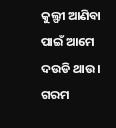କୁଲ୍ଫୀ ଆଣିବା ପାଇଁ ଆମେ ଦଉଡି ଥାଉ । ଗରମ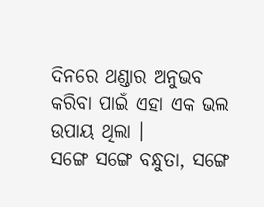ଦିନରେ ଥଣ୍ଡାର ଅନୁଭବ କରିବା ପାଇଁ ଏହା ଏକ ଭଲ ଉପାୟ ଥିଲା ।
ସଙ୍ଗେ ସଙ୍ଗେ ବନ୍ଧୁତା, ସଙ୍ଗେ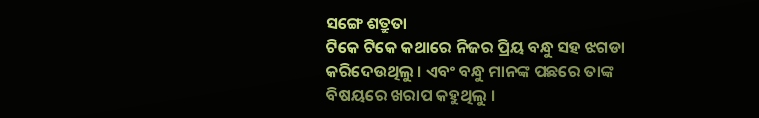ସଙ୍ଗେ ଶତ୍ରୁତା
ଟିକେ ଟିକେ କଥାରେ ନିଜର ପ୍ରିୟ ବନ୍ଧୁ ସହ ଝଗଡା କରିଦେଉଥିଲୁ । ଏବଂ ବନ୍ଧୁ ମାନଙ୍କ ପଛରେ ତାଙ୍କ ବିଷୟରେ ଖରାପ କହୁଥିଲୁ ।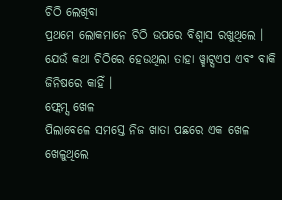ଚିଠି ଲେଖିବା
ପ୍ରଥମେ ଲୋକମାନେ ଚିଠି ଉପରେ ବିଶ୍ଵାସ ରଖୁଥିଲେ । ଯେଉଁ କଥା ଚିଠିରେ ହେଉଥିଲା ତାହା ୱ୍ହାଟ୍ସଏପ ଏବଂ ବାକି ଜିନିଷରେ କାହିଁ ।
ଫ୍ଲେମ୍ସ ଖେଳ
ପିଲାବେଳେ ସମସ୍ତେ ନିଜ ଖାତା ପଛରେ ଏକ ଖେଳ ଖେଳୁଥିଲେ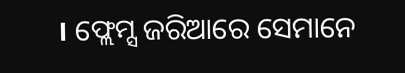। ଫ୍ଲେମ୍ସ ଜରିଆରେ ସେମାନେ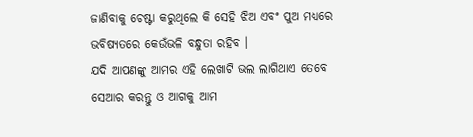ଜାଣିବାକୁ ଚେଷ୍ଟା କରୁଥିଲେ କି ସେହି ଝିଅ ଏବଂ ପୁଅ ମଧ୍ୟରେ ଭବିଷ୍ୟତରେ କେଉଁଭଳି ବନ୍ଧୁତା ରହିବ ।
ଯଦି ଆପଣଙ୍କୁ ଆମର ଏହି ଲେଖାଟି ଭଲ ଲାଗିଥାଏ ତେବେ ସେଆର କରନ୍ତୁ ଓ ଆଗକୁ ଆମ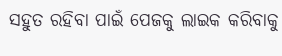ସହୁତ ରହିବା ପାଇଁ ପେଜକୁ ଲାଇକ କରିବାକୁ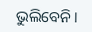ଭୁଲିବେନି ।